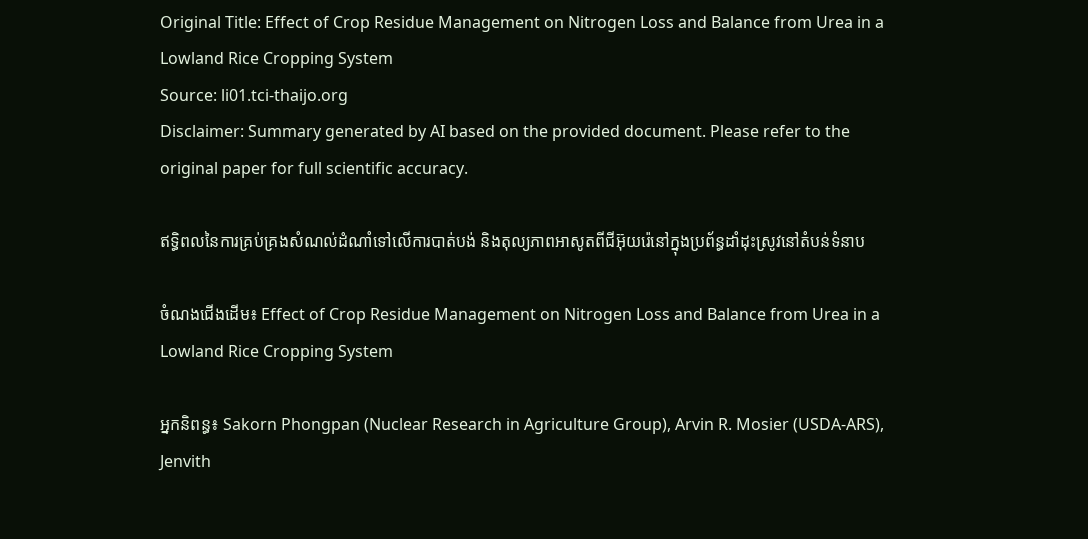Original Title: Effect of Crop Residue Management on Nitrogen Loss and Balance from Urea in a Lowland Rice Cropping System
Source: li01.tci-thaijo.org
Disclaimer: Summary generated by AI based on the provided document. Please refer to the original paper for full scientific accuracy.

ឥទ្ធិពលនៃការគ្រប់គ្រងសំណល់ដំណាំទៅលើការបាត់បង់ និងតុល្យភាពអាសូតពីជីអ៊ុយរ៉េនៅក្នុងប្រព័ន្ធដាំដុះស្រូវនៅតំបន់ទំនាប

ចំណងជើងដើម៖ Effect of Crop Residue Management on Nitrogen Loss and Balance from Urea in a Lowland Rice Cropping System

អ្នកនិពន្ធ៖ Sakorn Phongpan (Nuclear Research in Agriculture Group), Arvin R. Mosier (USDA-ARS), Jenvith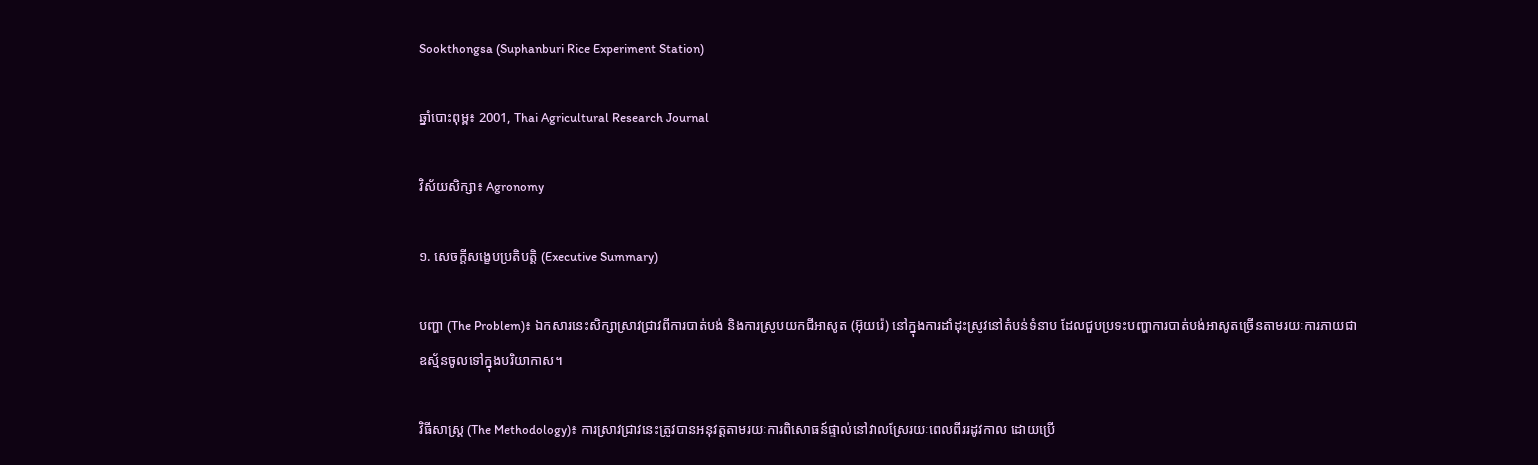Sookthongsa (Suphanburi Rice Experiment Station)

ឆ្នាំបោះពុម្ព៖ 2001, Thai Agricultural Research Journal

វិស័យសិក្សា៖ Agronomy

១. សេចក្តីសង្ខេបប្រតិបត្តិ (Executive Summary)

បញ្ហា (The Problem)៖ ឯកសារនេះសិក្សាស្រាវជ្រាវពីការបាត់បង់ និងការស្រូបយកជីអាសូត (អ៊ុយរ៉េ) នៅក្នុងការដាំដុះស្រូវនៅតំបន់ទំនាប ដែលជួបប្រទះបញ្ហាការបាត់បង់អាសូតច្រើនតាមរយៈការភាយជាឧស្ម័នចូលទៅក្នុងបរិយាកាស។

វិធីសាស្ត្រ (The Methodology)៖ ការស្រាវជ្រាវនេះត្រូវបានអនុវត្តតាមរយៈការពិសោធន៍ផ្ទាល់នៅវាលស្រែរយៈពេលពីររដូវកាល ដោយប្រើ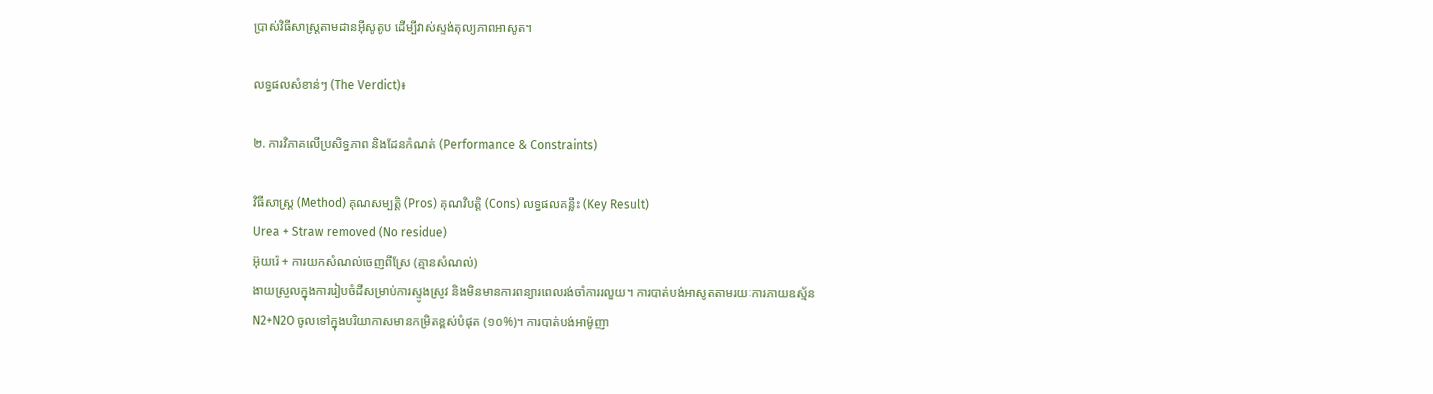ប្រាស់វិធីសាស្ត្រតាមដានអ៊ីសូតូប ដើម្បីវាស់ស្ទង់តុល្យភាពអាសូត។

លទ្ធផលសំខាន់ៗ (The Verdict)៖

២. ការវិភាគលើប្រសិទ្ធភាព និងដែនកំណត់ (Performance & Constraints)

វិធីសាស្ត្រ (Method) គុណសម្បត្តិ (Pros) គុណវិបត្តិ (Cons) លទ្ធផលគន្លឹះ (Key Result)
Urea + Straw removed (No residue)
អ៊ុយរ៉េ + ការយកសំណល់ចេញពីស្រែ (គ្មានសំណល់)
ងាយស្រួលក្នុងការរៀបចំដីសម្រាប់ការស្ទូងស្រូវ និងមិនមានការពន្យារពេលរង់ចាំការរលួយ។ ការបាត់បង់អាសូតតាមរយៈការភាយឧស្ម័ន N2+N2O ចូលទៅក្នុងបរិយាកាសមានកម្រិតខ្ពស់បំផុត (១០%)។ ការបាត់បង់អាម៉ូញា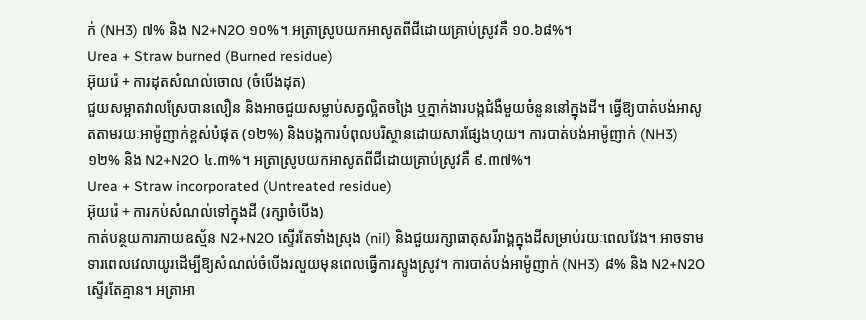ក់ (NH3) ៧% និង N2+N2O ១០%។ អត្រាស្រូបយកអាសូតពីជីដោយគ្រាប់ស្រូវគឺ ១០.៦៨%។
Urea + Straw burned (Burned residue)
អ៊ុយរ៉េ + ការដុតសំណល់ចោល (ចំបើងដុត)
ជួយសម្អាតវាលស្រែបានលឿន និងអាចជួយសម្លាប់សត្វល្អិតចង្រៃ ឬភ្នាក់ងារបង្កជំងឺមួយចំនួននៅក្នុងដី។ ធ្វើឱ្យបាត់បង់អាសូតតាមរយៈអាម៉ូញាក់ខ្ពស់បំផុត (១២%) និងបង្កការបំពុលបរិស្ថានដោយសារផ្សែងហុយ។ ការបាត់បង់អាម៉ូញាក់ (NH3) ១២% និង N2+N2O ៤.៣%។ អត្រាស្រូបយកអាសូតពីជីដោយគ្រាប់ស្រូវគឺ ៩.៣៧%។
Urea + Straw incorporated (Untreated residue)
អ៊ុយរ៉េ + ការកប់សំណល់ទៅក្នុងដី (រក្សាចំបើង)
កាត់បន្ថយការភាយឧស្ម័ន N2+N2O ស្ទើរតែទាំងស្រុង (nil) និងជួយរក្សាធាតុសរីរាង្គក្នុងដីសម្រាប់រយៈពេលវែង។ អាចទាមទារពេលវេលាយូរដើម្បីឱ្យសំណល់ចំបើងរលួយមុនពេលធ្វើការស្ទូងស្រូវ។ ការបាត់បង់អាម៉ូញាក់ (NH3) ៨% និង N2+N2O ស្ទើរតែគ្មាន។ អត្រាអា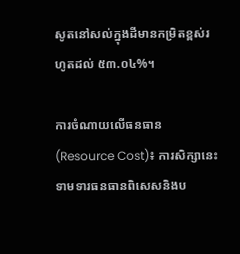សូតនៅសល់ក្នុងដីមានកម្រិតខ្ពស់រហូតដល់ ៥៣.០៤%។

ការចំណាយលើធនធាន (Resource Cost)៖ ការសិក្សានេះទាមទារធនធានពិសេសនិងប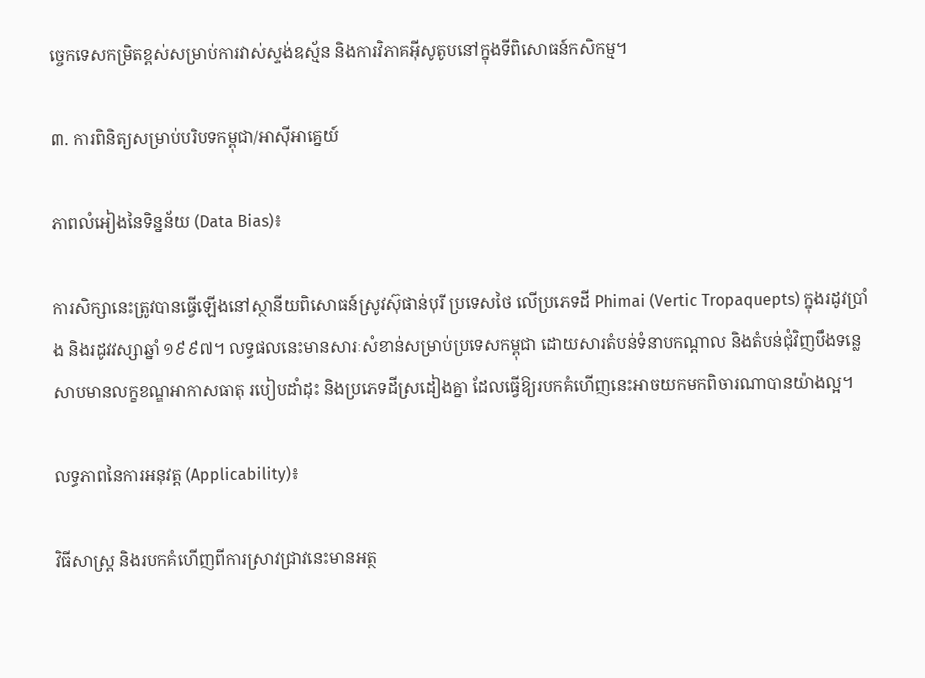ច្ចេកទេសកម្រិតខ្ពស់សម្រាប់ការវាស់ស្ទង់ឧស្ម័ន និងការវិភាគអ៊ីសូតូបនៅក្នុងទីពិសោធន៍កសិកម្ម។

៣. ការពិនិត្យសម្រាប់បរិបទកម្ពុជា/អាស៊ីអាគ្នេយ៍

ភាពលំអៀងនៃទិន្នន័យ (Data Bias)៖

ការសិក្សានេះត្រូវបានធ្វើឡើងនៅស្ថានីយពិសោធន៍ស្រូវស៊ុផាន់បុរី ប្រទេសថៃ លើប្រភេទដី Phimai (Vertic Tropaquepts) ក្នុងរដូវប្រាំង និងរដូវវស្សាឆ្នាំ ១៩៩៧។ លទ្ធផលនេះមានសារៈសំខាន់សម្រាប់ប្រទេសកម្ពុជា ដោយសារតំបន់ទំនាបកណ្ដាល និងតំបន់ជុំវិញបឹងទន្លេសាបមានលក្ខខណ្ឌអាកាសធាតុ របៀបដាំដុះ និងប្រភេទដីស្រដៀងគ្នា ដែលធ្វើឱ្យរបកគំហើញនេះអាចយកមកពិចារណាបានយ៉ាងល្អ។

លទ្ធភាពនៃការអនុវត្ត (Applicability)៖

វិធីសាស្ត្រ និងរបកគំហើញពីការស្រាវជ្រាវនេះមានអត្ថ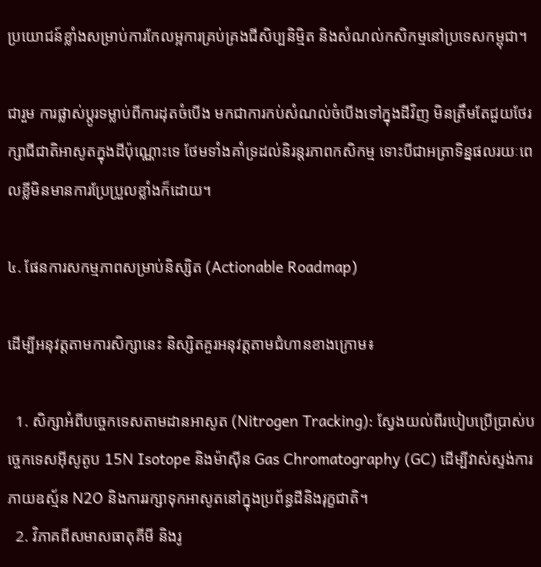ប្រយោជន៍ខ្លាំងសម្រាប់ការកែលម្អការគ្រប់គ្រងជីសិប្បនិម្មិត និងសំណល់កសិកម្មនៅប្រទេសកម្ពុជា។

ជារួម ការផ្លាស់ប្តូរទម្លាប់ពីការដុតចំបើង មកជាការកប់សំណល់ចំបើងទៅក្នុងដីវិញ មិនត្រឹមតែជួយថែរក្សាជីជាតិអាសូតក្នុងដីប៉ុណ្ណោះទេ ថែមទាំងគាំទ្រដល់និរន្តរភាពកសិកម្ម ទោះបីជាអត្រាទិន្នផលរយៈពេលខ្លីមិនមានការប្រែប្រួលខ្លាំងក៏ដោយ។

៤. ផែនការសកម្មភាពសម្រាប់និស្សិត (Actionable Roadmap)

ដើម្បីអនុវត្តតាមការសិក្សានេះ និស្សិតគួរអនុវត្តតាមជំហានខាងក្រោម៖

  1. សិក្សាអំពីបច្ចេកទេសតាមដានអាសូត (Nitrogen Tracking): ស្វែងយល់ពីរបៀបប្រើប្រាស់បច្ចេកទេសអ៊ីសូតូប 15N Isotope និងម៉ាស៊ីន Gas Chromatography (GC) ដើម្បីវាស់ស្ទង់ការភាយឧស្ម័ន N2O និងការរក្សាទុកអាសូតនៅក្នុងប្រព័ន្ធដីនិងរុក្ខជាតិ។
  2. វិភាគពីសមាសធាតុគីមី និងរូ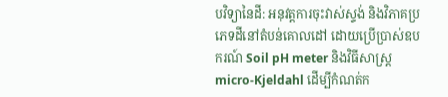បវិទ្យានៃដី: អនុវត្តការចុះវាស់ស្ទង់ និងវិភាគប្រភេទដីនៅតំបន់គោលដៅ ដោយប្រើប្រាស់ឧបករណ៍ Soil pH meter និងវិធីសាស្ត្រ micro-Kjeldahl ដើម្បីកំណត់ក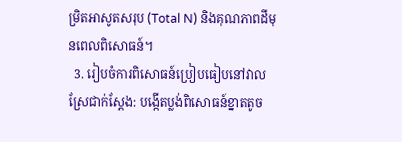ម្រិតអាសូតសរុប (Total N) និងគុណភាពដីមុនពេលពិសោធន៍។
  3. រៀបចំការពិសោធន៍ប្រៀបធៀបនៅវាលស្រែជាក់ស្ដែង: បង្កើតប្លង់ពិសោធន៍ខ្នាតតូច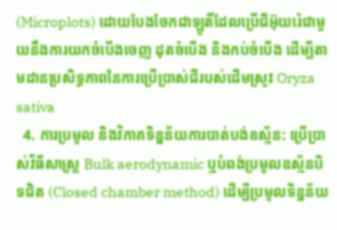(Microplots) ដោយបែងចែកជាឡូតិ៍ដែលប្រើជីអ៊ុយរ៉េជាមួយនឹងការយកចំបើងចេញ ដុតចំបើង និងកប់ចំបើង ដើម្បីតាមដានប្រសិទ្ធភាពនៃការប្រើប្រាស់ជីរបស់ដើមស្រូវ Oryza sativa
  4. ការប្រមូល និងវិភាគទិន្នន័យការបាត់បង់ឧស្ម័ន: ប្រើប្រាស់វិធីសាស្ត្រ Bulk aerodynamic ឬបំពង់ប្រមូលឧស្ម័នបិទជិត (Closed chamber method) ដើម្បីប្រមូលទិន្នន័យ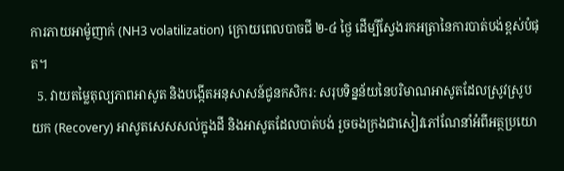ការភាយអាម៉ូញាក់ (NH3 volatilization) ក្រោយពេលបាចជី ២-៤ ថ្ងៃ ដើម្បីស្វែងរកអត្រានៃការបាត់បង់ខ្ពស់បំផុត។
  5. វាយតម្លៃតុល្យភាពអាសូត និងបង្កើតអនុសាសន៍ជូនកសិករ: សរុបទិន្នន័យនៃបរិមាណអាសូតដែលស្រូវស្រូបយក (Recovery) អាសូតសេសសល់ក្នុងដី និងអាសូតដែលបាត់បង់ រួចចងក្រងជាសៀវភៅណែនាំអំពីអត្ថប្រយោ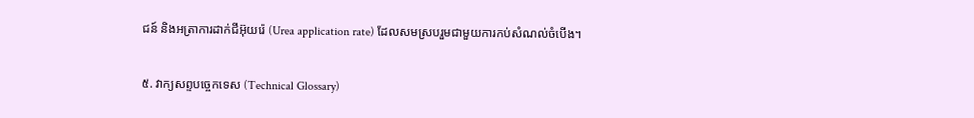ជន៍ និងអត្រាការដាក់ជីអ៊ុយរ៉េ (Urea application rate) ដែលសមស្របរួមជាមួយការកប់សំណល់ចំបើង។

៥. វាក្យសព្ទបច្ចេកទេស (Technical Glossary)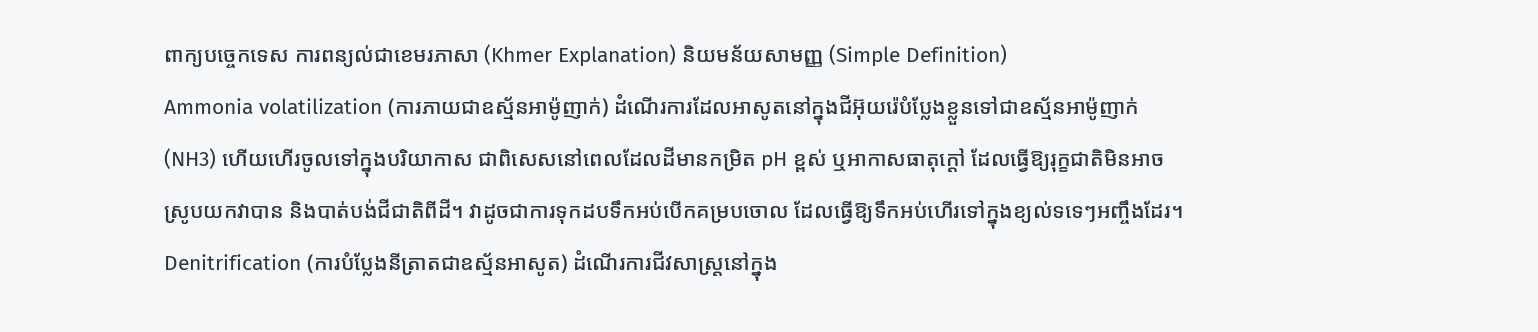ពាក្យបច្ចេកទេស ការពន្យល់ជាខេមរភាសា (Khmer Explanation) និយមន័យសាមញ្ញ (Simple Definition)
Ammonia volatilization (ការភាយជាឧស្ម័នអាម៉ូញាក់) ដំណើរការដែលអាសូតនៅក្នុងជីអ៊ុយរ៉េបំប្លែងខ្លួនទៅជាឧស្ម័នអាម៉ូញាក់ (NH3) ហើយហើរចូលទៅក្នុងបរិយាកាស ជាពិសេសនៅពេលដែលដីមានកម្រិត pH ខ្ពស់ ឬអាកាសធាតុក្តៅ ដែលធ្វើឱ្យរុក្ខជាតិមិនអាចស្រូបយកវាបាន និងបាត់បង់ជីជាតិពីដី។ វាដូចជាការទុកដបទឹកអប់បើកគម្របចោល ដែលធ្វើឱ្យទឹកអប់ហើរទៅក្នុងខ្យល់ទទេៗអញ្ចឹងដែរ។
Denitrification (ការបំប្លែងនីត្រាតជាឧស្ម័នអាសូត) ដំណើរការជីវសាស្ត្រនៅក្នុង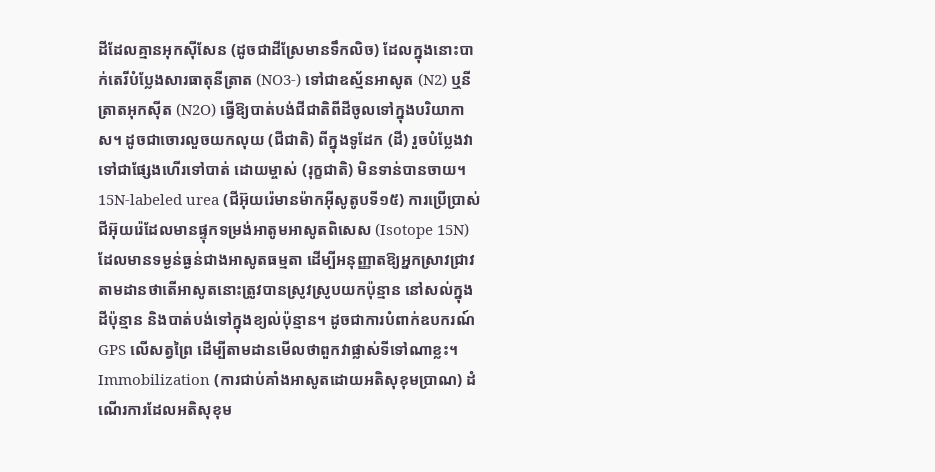ដីដែលគ្មានអុកស៊ីសែន (ដូចជាដីស្រែមានទឹកលិច) ដែលក្នុងនោះបាក់តេរីបំប្លែងសារធាតុនីត្រាត (NO3-) ទៅជាឧស្ម័នអាសូត (N2) ឬនីត្រាតអុកស៊ីត (N2O) ធ្វើឱ្យបាត់បង់ជីជាតិពីដីចូលទៅក្នុងបរិយាកាស។ ដូចជាចោរលួចយកលុយ (ជីជាតិ) ពីក្នុងទូដែក (ដី) រួចបំប្លែងវាទៅជាផ្សែងហើរទៅបាត់ ដោយម្ចាស់ (រុក្ខជាតិ) មិនទាន់បានចាយ។
15N-labeled urea (ជីអ៊ុយរ៉េមានម៉ាកអ៊ីសូតូបទី១៥) ការប្រើប្រាស់ជីអ៊ុយរ៉េដែលមានផ្ទុកទម្រង់អាតូមអាសូតពិសេស (Isotope 15N) ដែលមានទម្ងន់ធ្ងន់ជាងអាសូតធម្មតា ដើម្បីអនុញ្ញាតឱ្យអ្នកស្រាវជ្រាវតាមដានថាតើអាសូតនោះត្រូវបានស្រូវស្រូបយកប៉ុន្មាន នៅសល់ក្នុងដីប៉ុន្មាន និងបាត់បង់ទៅក្នុងខ្យល់ប៉ុន្មាន។ ដូចជាការបំពាក់ឧបករណ៍ GPS លើសត្វព្រៃ ដើម្បីតាមដានមើលថាពួកវាផ្លាស់ទីទៅណាខ្លះ។
Immobilization (ការជាប់គាំងអាសូតដោយអតិសុខុមប្រាណ) ដំណើរការដែលអតិសុខុម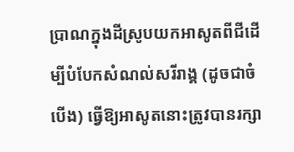ប្រាណក្នុងដីស្រូបយកអាសូតពីជីដើម្បីបំបែកសំណល់សរីរាង្គ (ដូចជាចំបើង) ធ្វើឱ្យអាសូតនោះត្រូវបានរក្សា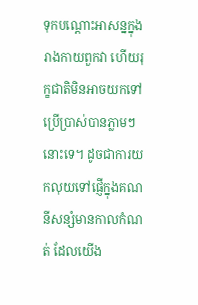ទុកបណ្ដោះអាសន្នក្នុងរាងកាយពួកវា ហើយរុក្ខជាតិមិនអាចយកទៅប្រើប្រាស់បានភ្លាមៗនោះទេ។ ដូចជាការយកលុយទៅផ្ញើក្នុងគណនីសន្សំមានកាលកំណត់ ដែលយើង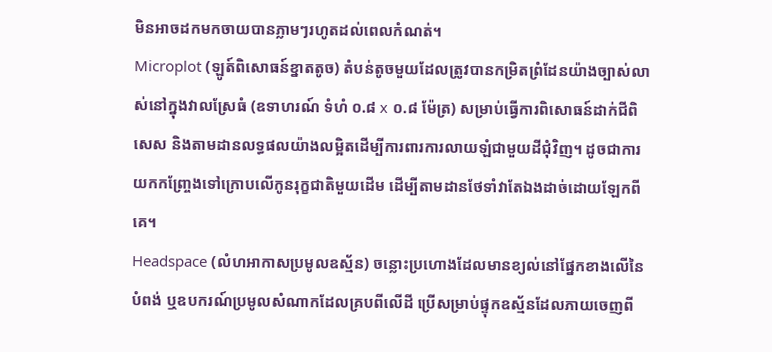មិនអាចដកមកចាយបានភ្លាមៗរហូតដល់ពេលកំណត់។
Microplot (ឡូត៍ពិសោធន៍ខ្នាតតូច) តំបន់តូចមួយដែលត្រូវបានកម្រិតព្រំដែនយ៉ាងច្បាស់លាស់នៅក្នុងវាលស្រែធំ (ឧទាហរណ៍ ទំហំ ០.៨ x ០.៨ ម៉ែត្រ) សម្រាប់ធ្វើការពិសោធន៍ដាក់ជីពិសេស និងតាមដានលទ្ធផលយ៉ាងលម្អិតដើម្បីការពារការលាយឡំជាមួយដីជុំវិញ។ ដូចជាការយកកញ្ច្រែងទៅក្រោបលើកូនរុក្ខជាតិមួយដើម ដើម្បីតាមដានថែទាំវាតែឯងដាច់ដោយឡែកពីគេ។
Headspace (លំហអាកាសប្រមូលឧស្ម័ន) ចន្លោះប្រហោងដែលមានខ្យល់នៅផ្នែកខាងលើនៃបំពង់ ឬឧបករណ៍ប្រមូលសំណាកដែលគ្របពីលើដី ប្រើសម្រាប់ផ្ទុកឧស្ម័នដែលភាយចេញពី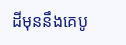ដីមុននឹងគេបូ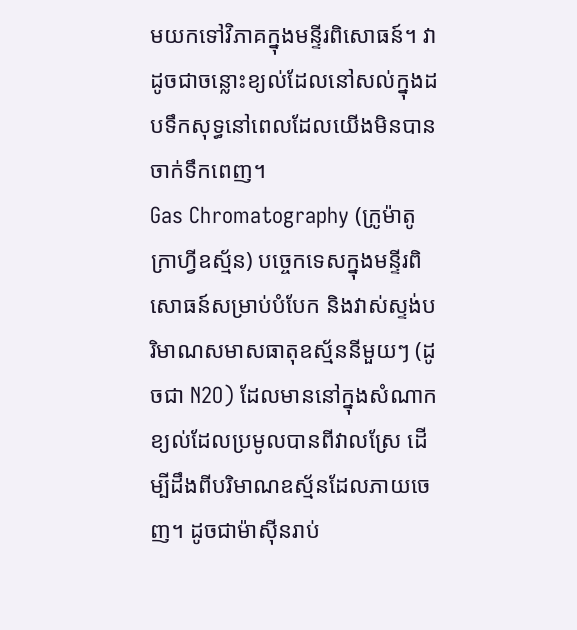មយកទៅវិភាគក្នុងមន្ទីរពិសោធន៍។ វាដូចជាចន្លោះខ្យល់ដែលនៅសល់ក្នុងដបទឹកសុទ្ធនៅពេលដែលយើងមិនបានចាក់ទឹកពេញ។
Gas Chromatography (ក្រូម៉ាតូក្រាហ្វីឧស្ម័ន) បច្ចេកទេសក្នុងមន្ទីរពិសោធន៍សម្រាប់បំបែក និងវាស់ស្ទង់បរិមាណសមាសធាតុឧស្ម័ននីមួយៗ (ដូចជា N2O) ដែលមាននៅក្នុងសំណាកខ្យល់ដែលប្រមូលបានពីវាលស្រែ ដើម្បីដឹងពីបរិមាណឧស្ម័នដែលភាយចេញ។ ដូចជាម៉ាស៊ីនរាប់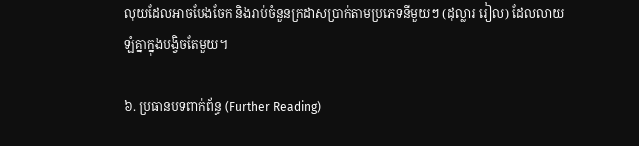លុយដែលអាចបែងចែក និងរាប់ចំនួនក្រដាសប្រាក់តាមប្រភេទនីមួយៗ (ដុល្លារ រៀល) ដែលលាយឡំគ្នាក្នុងបង្វិចតែមួយ។

៦. ប្រធានបទពាក់ព័ន្ធ (Further Reading)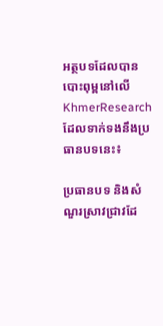អត្ថបទដែលបានបោះពុម្ពនៅលើ KhmerResearch ដែលទាក់ទងនឹងប្រធានបទនេះ៖

ប្រធានបទ និងសំណួរស្រាវជ្រាវដែ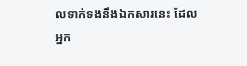លទាក់ទងនឹងឯកសារនេះ ដែលអ្នក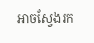អាចស្វែងរក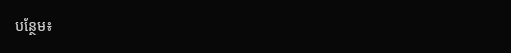បន្ថែម៖